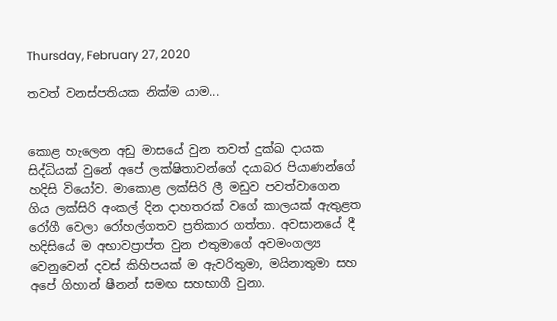Thursday, February 27, 2020

තවත් වනස්පතියක නික්ම යාම...


කොළ හැලෙන අඩු මාසයේ වුන තවත් දුක්ඛ දායක සිද්ධියක් වුනේ අපේ ලක්ෂිතාවන්ගේ දයාබර පියාණන්ගේ හදිසි වියෝව. මාකොළ ලක්සිරි ලී මඩුව පවත්වාගෙන ගිය ලක්සිරි අංකල් දින දාහතරක් වගේ කාලයක් ඇතුළත රෝගී වෙලා රෝහල්ගතව ප්‍රතිකාර ගත්තා. අවසානයේ දී හදිසියේ ම අභාවප්‍රාප්ත වුන එතුමාගේ අවමංගල්‍ය වෙනුවෙන් දවස් කිහිපයක් ම ඇවරිතුමා, මයිනාතුමා සහ අපේ ගිහාන් ෂීනන් සමඟ සහභාගී වුනා.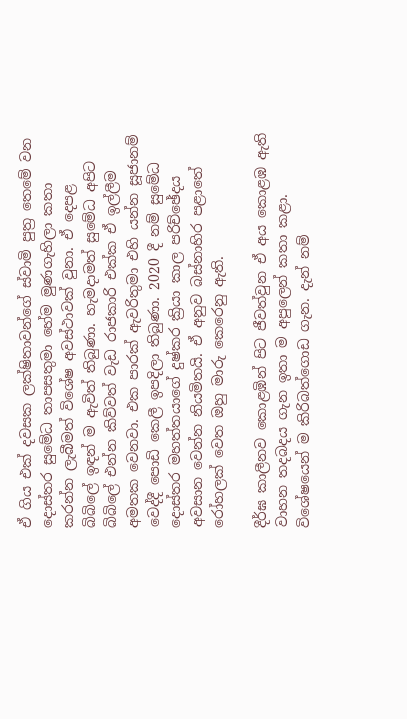ඒ ගිය එක් දවසක ලක්ෂිතාවන්ගේ ස්වාමි පුත්‍ර තෙමේ වන දොස්තර සුමේධ තාපසතුමා හේම මුණගැහිලා කතා කරන්න ලැබීමත් විශේෂ අවස්ථාවක් වුනා. ඒ දෙපළ බිබිලේ ඉඳන් ම ඇවිත් තිබුණා. හැමදාමත් සුමේධ අපිට බිබිලේ එන්න කිව්වත් වැඩ රාජකාරි එක්ක ඒ ඉල්ලීම අමතක වෙනවා. එක පාරක් ඇවරිතුමා එහි යන්න සූජානම් වෙද්දී පොඩි කෙලී ඉපදිලා තිබුණා. 2020 දී නම් සුමේධ දොස්තර මහත්තයාගේ දුෂ්කර ක්‍රියා කාල පරිච්ඡේදය අවසාන වෙන්න නියමිතයි. ඒ අනුව බස්නාහිර පළාතේ රෝහලක් වෙත ඔහු මාරු කෙරෙනු ඇති.

දීර්ඝ කාලීනව කොළඹින් පිට ජීවත්වුන ඒ අය කොළඹ ඇති වාහන තදබදය ගැන ඉතා ම අපුලෙන් කතා කළා. විශේෂයෙන් ම කිරිබත්ගොඩ ගැන. දැන් නම්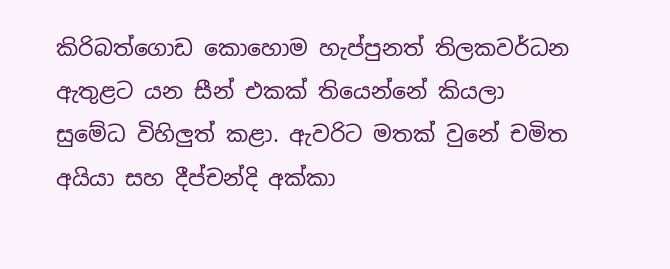කිරිබත්ගොඩ කොහොම හැප්පුනත් තිලකවර්ධන ඇතුළට යන සීන් එකක් තියෙන්නේ කියලා සුමේධ විහිලුත් කළා. ඇවරිට මතක් වුනේ චමිත අයියා සහ දීප්චන්දි අක්කා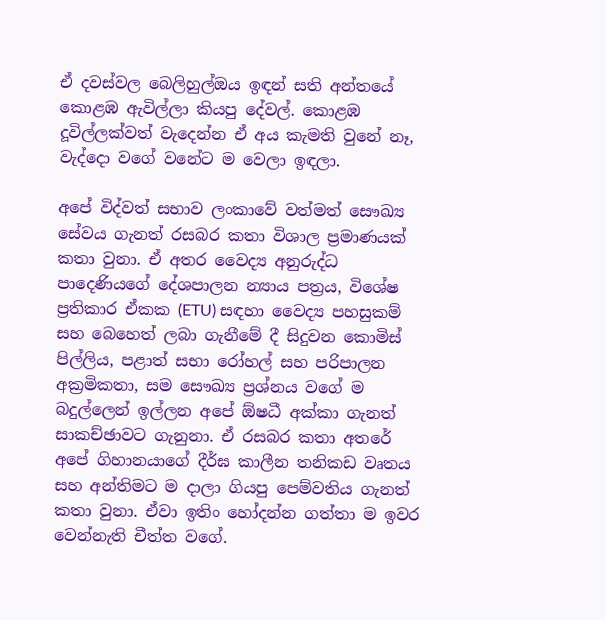ඒ දවස්වල බෙලිහුල්ඔය ඉඳන් සති අන්තයේ කොළඹ ඇවිල්ලා කියපු දේවල්. කොළඹ දූවිල්ලක්වත් වැදෙන්න ඒ අය කැමති වුනේ නෑ, වැද්දො වගේ වනේට ම වෙලා ඉඳලා.

අපේ විද්වත් සභාව ලංකාවේ වත්මත් සෞඛ්‍ය සේවය ගැනත් රසබර කතා විශාල ප්‍රමාණයක් කතා වුනා. ඒ අතර වෛද්‍ය අනුරුද්ධ පාදෙණියගේ දේශපාලන න්‍යාය පත්‍රය, විශේෂ ප්‍රතිකාර ඒකක (ETU) සඳහා වෛද්‍ය පහසුකම් සහ බෙහෙත් ලබා ගැනීමේ දී සිදුවන කොමිස් පිල්ලිය, පළාත් සභා රෝහල් සහ පරිපාලන අක්‍රමිකතා, සම සෞඛ්‍ය ප්‍රශ්නය වගේ ම බදුල්ලෙන් ඉල්ලන අපේ ඕෂධී අක්කා ගැනත් සාකච්ඡාවට ගැනුනා. ඒ රසබර කතා අතරේ අපේ ගිහානයාගේ දීර්ඝ කාලීන තනිකඩ වෘතය සහ අන්තිමට ම දාලා ගියපු පෙම්වතිය ගැනත් කතා වුනා. ඒවා ඉතිං හෝදන්න ගත්තා ම ඉවර වෙන්නැති චීත්ත වගේ.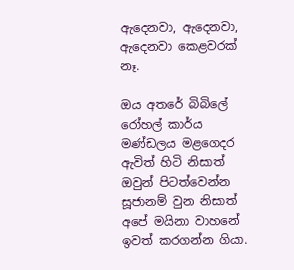ඇදෙනවා, ඇදෙනවා, ඇදෙනවා කෙළවරක් නෑ.

ඔය අතරේ බිබිලේ රෝහල් කාර්ය මණ්ඩලය මළගෙදර ඇවිත් හිටි නිසාත් ඔවුන් පිටත්වෙන්න සූජානම් වුන නිසාත් අපේ මයිනා වාහනේ ඉවත් කරගන්න ගියා.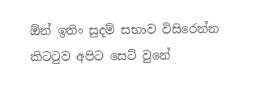ඕන් ඉතිං සුදම් සභාව විසිරෙන්න කිටටුව අපිට සෙට් වුනේ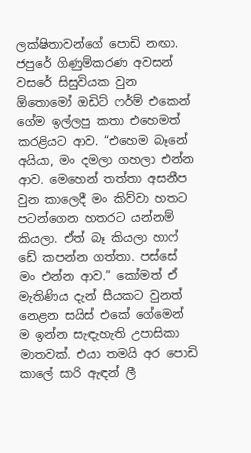ලක්ෂිතාවන්ගේ පොඩි නඟා. ජපුරේ ගිණුම්කරණ අවසන් වසරේ සිසුවියක වුන ඕතොමෝ ඔඩිට් ෆර්ම් එකෙන් ගේම ඉල්ලපු කතා එහෙමත් කරළියට ආව. “එහෙම බෑනේ අයියා, මං දමලා ගහලා එන්න ආව. මෙහෙන් තත්තා අසනීප වුන කාලෙදී මං කිව්වා හතට පටන්ගෙන හතරට යන්නම් කියලා. ඒත් බෑ කියලා හාෆ් ඩේ කපන්න ගත්තා. පස්සේ මං එන්න ආව.” කෝමත් ඒ මැතිණිය දැන් සීයකට වුනත් නෙළන සයිස් එකේ ගේමෙන් ම ඉන්න සැඳැහැති උපාසිකා මාතවක්. එයා තමයි අර පොඩි කාලේ සාරි ඇඳන් ලී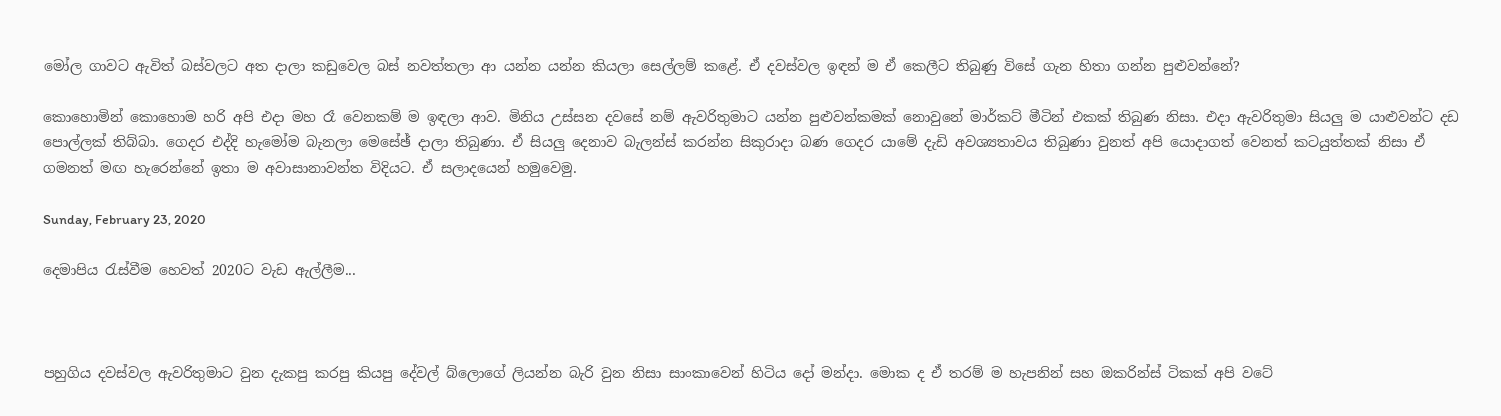මෝල ගාවට ඇවිත් බස්වලට අත දාලා කඩුවෙල බස් නවත්තලා ආ යන්න යන්න කියලා සෙල්ලම් කළේ. ඒ දවස්වල ඉඳන් ම ඒ කෙලීට තිබුණු විසේ ගැන හිතා ගන්න පුළුවන්නේ?

කොහොමින් කොහොම හරි අපි එදා මහ රෑ වෙනකම් ම ඉඳලා ආව. මිනිය උස්සන දවසේ නම් ඇවරිතුමාට යන්න පුළුවන්කමක් නොවුනේ මාර්කට් මීටින් එකක් තිබුණ නිසා. එදා ඇවරිතුමා සියලු ම යාළුවන්ට දඩ පොල්ලක් තිබ්බා. ගෙදර එද්දි හැමෝම බැනලා මෙසේඡ් දාලා තිබුණා. ඒ සියලු දෙනාව බැලන්ස් කරන්න සිකුරාදා බණ ගෙදර යාමේ දැඩි අවශ්‍යතාවය තිබුණා වුනත් අපි යොදාගත් වෙනත් කටයුත්තක් නිසා ඒ ගමනත් මඟ හැරෙන්නේ ඉතා ම අවාසානාවන්ත විදියට. ඒ සලාදයෙන් හමුවෙමු.

Sunday, February 23, 2020

දෙමාපිය රැස්වීම හෙවත් 2020ට වැඩ ඇල්ලීම...



පහුගිය දවස්වල ඇවරිතුමාට වුන දැකපු කරපු කියපු දේවල් බ්ලොගේ ලියන්න බැරි වුන නිසා සාංකාවෙන් හිටිය දෝ මන්දා. මොක ද ඒ තරම් ම හැපනින් සහ ඔකරින්ස් ටිකක් අපි වටේ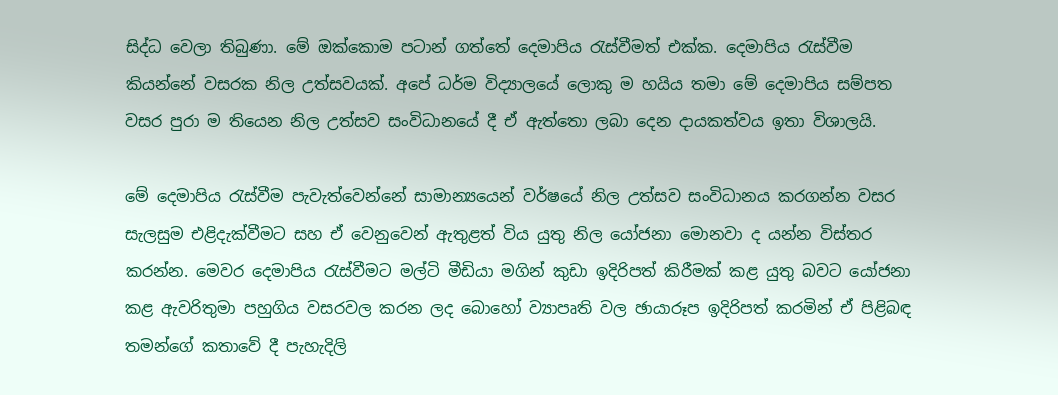සිද්ධ වෙලා තිබුණා. මේ ඔක්කොම පටාන් ගත්තේ දෙමාපිය රැස්වීමත් එක්ක. දෙමාපිය රැස්වීම කියන්නේ වසරක නිල උත්සවයක්. අපේ ධර්ම විද්‍යාලයේ ලොකු ම හයිය තමා මේ දෙමාපිය සම්පත වසර පුරා ම තියෙන නිල උත්සව සංවිධානයේ දී ඒ ඇත්තො ලබා දෙන දායකත්වය ඉතා විශාලයි.

මේ දෙමාපිය රැස්වීම පැවැත්වෙන්නේ සාමාන්‍යයෙන් වර්ෂයේ නිල උත්සව සංවිධානය කරගන්න වසර සැලසුම එළිදැක්වීමට සහ ඒ වෙනුවෙන් ඇතුළත් විය යුතු නිල යෝජනා මොනවා ද යන්න විස්තර කරන්න. මෙවර දෙමාපිය රැස්වීමට මල්ටි මීඩියා මගින් කුඩා ඉදිරිපත් කිරීමක් කළ යුතු බවට යෝජනා කළ ඇවරිතුමා පහුගිය වසරවල කරන ලද බොහෝ ව්‍යාපෘති වල ඡායාරූප ඉදිරිපත් කරමින් ඒ පිළිබඳ තමන්ගේ කතාවේ දී පැහැදිලි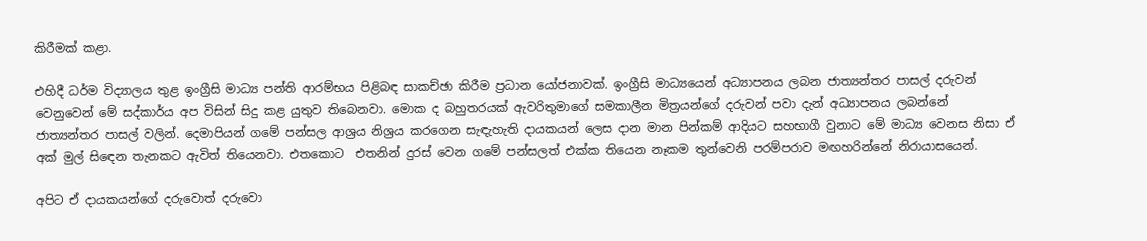කිරීමක් කළා.

එහිදී ධර්ම විද්‍යාලය තුළ ඉංග්‍රීසි මාධ්‍ය පන්ති ආරම්භය පිළිබඳ සාකච්ඡා කිරීම ප්‍රධාන යෝජනාවක්. ඉංග්‍රීසි මාධ්‍යයෙන් අධ්‍යාපනය ලබන ජාත්‍යන්තර පාසල් දරුවන් වෙනුවෙන් මේ සද්කාර්ය අප විසින් සිදු කළ යුතුව තිබෙනවා. මොක ද බහුතරයක් ඇවරිතුමාගේ සමකාලීන මිත්‍රයන්ගේ දරුවන් පවා දැන් අධ්‍යාපනය ලබන්නේ ජාත්‍යන්තර පාසල් වලින්. දෙමාපියන් ගමේ පන්සල ආශ්‍රය නිශ්‍රය කරගෙන සැඳැහැති දායකයන් ලෙස දාන මාන පින්කම් ආදියට සහභාගී වුනාට මේ මාධ්‍ය වෙනස නිසා ඒ අක් මුල් සිඳෙන තැනකට ඇවිත් තියෙනවා. එතකොට  එතනින් දුරස් වෙන ගමේ පන්සලත් එක්ක තියෙන නෑකම තුන්වෙනි පරම්පරාව මඟහරින්නේ නිරායාසයෙන්.

අපිට ඒ දායකයන්ගේ දරුවොත් දරුවො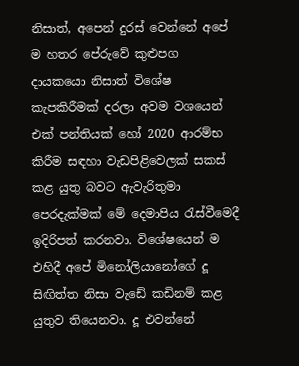නිසාත්, අපෙන් දුරස් වෙන්නේ අපේ ම හතර පේරුවේ කුළුපග දායකයො නිසාත් විශේෂ කැපකිරීමක් දරලා අවම වශයෙන් එක් පන්තියක් හෝ 2020 ආරම්භ කිරීම සඳහා වැඩපිළිවෙලක් සකස් කළ යුතු බවට ඇවැරිතුමා පෙරදැක්මක් මේ දෙමාපිය රැස්වීමෙදී ඉදිරිපත් කරනවා. විශේෂයෙන් ම එහිදී අපේ මිනෝලියානෝගේ දූ සිඟිත්ත නිසා වැඩේ කඩිනම් කළ යුතුව තියෙනවා. දූ එවන්නේ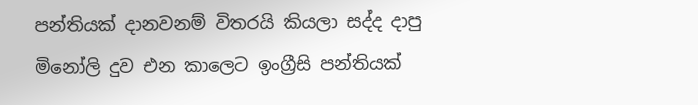පන්තියක් දානවනම් විතරයි කියලා සද්ද දාපු මිනෝලි දුව එන කාලෙට ඉංග්‍රීසි පන්තියක්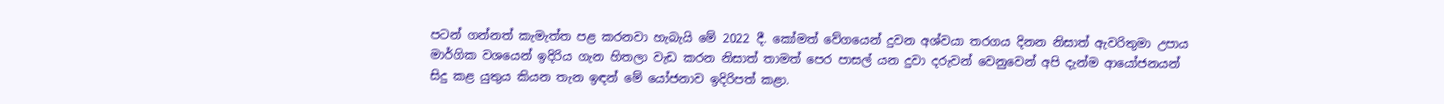පටන් ගන්නත් කැමැත්ත පළ කරනවා හැබැයි මේ 2022 දී. කෝමත් වේගයෙන් දුවන අශ්වයා තරගය දිනන නිසාත් ඇවරිතුමා උපාය මාර්ගික වශයෙන් ඉදිරිය ගැන හිතලා වැඩ කරන නිසාත් තාමත් පෙර පාසල් යන දුවා දරුවන් වෙනුවෙන් අපි දැන්ම ආයෝජනයන් සිදු කළ යුතුය කියන තැන ඉඳන් මේ යෝජනාව ඉදිරිපත් කළා.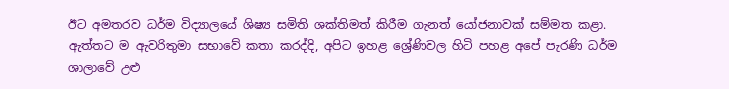ඊට අමතරව ධර්ම විද්‍යාලයේ ශිෂ්‍ය සමිති ශක්තිමත් කිරීම ගැනත් යෝජනාවක් සම්මත කළා. ඇත්තට ම ඇවරිතුමා සභාවේ කතා කරද්දි, අපිට ඉහළ ශ්‍රේණිවල හිටි පහළ අපේ පැරණි ධර්ම ශාලාවේ උළු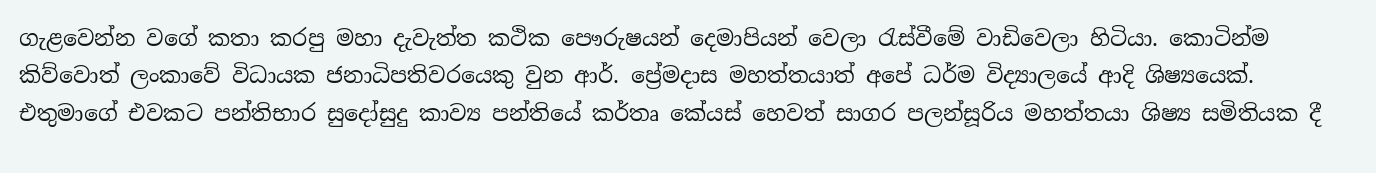ගැළවෙන්න වගේ කතා කරපු මහා දැවැත්ත කථික පෞරුෂයන් දෙමාපියන් වෙලා රැස්වීමේ වාඩිවෙලා හිටියා. කොටින්ම කිව්වොත් ලංකාවේ විධායක ජනාධිපතිවරයෙකු වුන ආර්. ප්‍රේමදාස මහත්තයාත් අපේ ධර්ම විද්‍යාලයේ ආදි ශිෂ්‍යයෙක්. එතුමාගේ එවකට පන්තිභාර සුදෝසුදු කාව්‍ය පන්තියේ කර්තෘ කේයස් හෙවත් සාගර පලන්සූරිය මහත්තයා ශිෂ්‍ය සමිතියක දී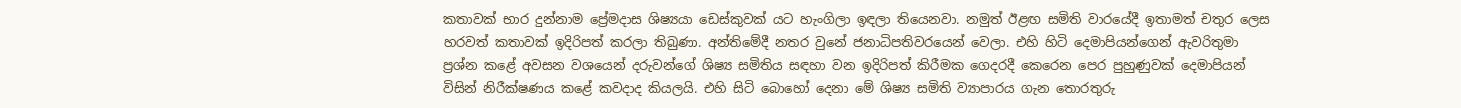කතාවක් භාර දුන්නාම ප්‍රේමදාස ශිෂ්‍යයා ඩෙස්කුවක් යට හැංගිලා ඉඳලා තියෙනවා. නමුත් ඊළඟ සමිති වාරයේදී ඉතාමත් චතුර ලෙස හරවත් කතාවක් ඉදිරිපත් කරලා තිබුණා. අන්තිමේදී නතර වුනේ ජනාධිපතිවරයෙන් වෙලා. එහි හිටි දෙමාපියන්ගෙන් ඇවරිතුමා ප්‍රශ්න කළේ අවසන වශයෙන් දරුවන්ගේ ශිෂ්‍ය සමිතිය සඳහා වන ඉදිරිපත් කිරීමක ගෙදරදී කෙරෙන පෙර පුහුණුවක් දෙමාපියන් විසින් නිරීක්ෂණය කළේ කවදාද කියලයි. එහි සිටි බොහෝ දෙනා මේ ශිෂ්‍ය සමිති ව්‍යාපාරය ගැන තොරතුරු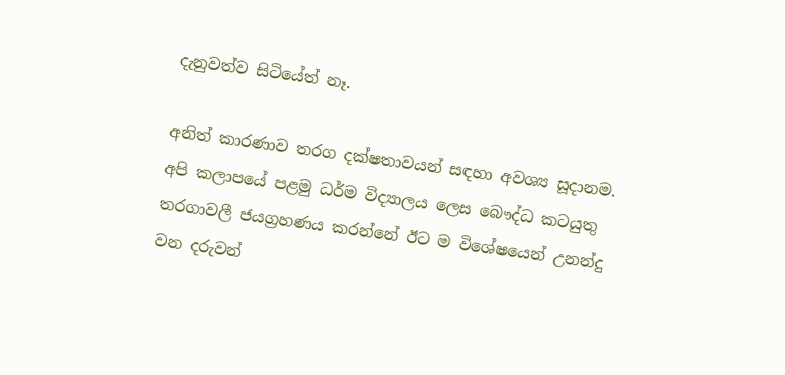දැනුවත්ව සිටියේත් නෑ.

අනිත් කාරණාව තරග දක්ෂතාවයන් සඳහා අවශ්‍ය සූදානම. අපි කලාපයේ පළමු ධර්ම විද්‍යාලය ලෙස බෞද්ධ කටයුතු තරගාවලී ජයග්‍රහණය කරන්නේ ඊට ම විශේෂයෙන් උනන්දු වන දරුවන්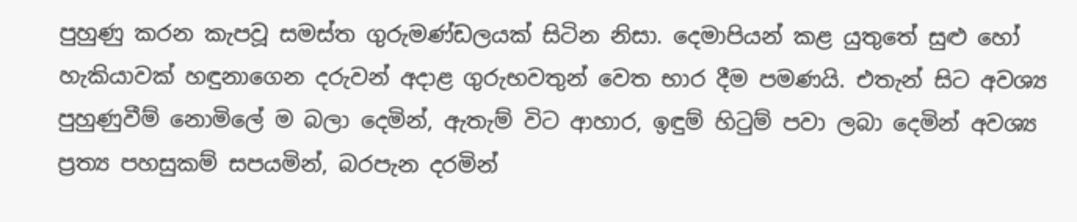පුහුණු කරන කැපවූ සමස්ත ගුරුමණ්ඩලයක් සිටින නිසා. දෙමාපියන් කළ යුතුතේ සුළු හෝ හැකියාවක් හඳුනාගෙන දරුවන් අදාළ ගුරුභවතුන් වෙත භාර දීම පමණයි. එතැන් සිට අවශ්‍ය පුහුණුවීම් නොමිලේ ම බලා දෙමින්, ඇතැම් විට ආහාර, ඉඳුම් හිටුම් පවා ලබා දෙමින් අවශ්‍ය ප්‍රත්‍ය පහසුකම් සපයමින්, බරපැන දරමින්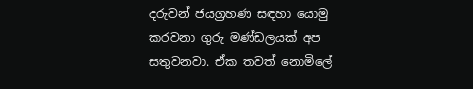දරුවන් ජයග්‍රහණ සඳහා යොමු කරවනා ගුරු මණ්ඩලයක් අප සතුවනවා. ඒක තවත් නොමිලේ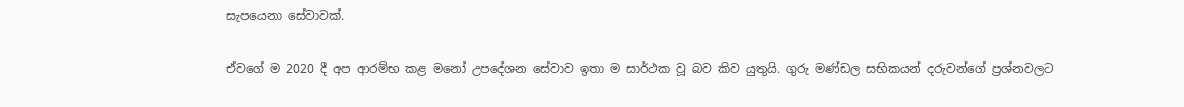සැපයෙනා සේවාවක්.

ඒවගේ ම 2020 දී අප ආරම්භ කළ මනෝ උපදේශන සේවාව ඉතා ම සාර්ථක වූ බව කිව යුතුයි. ගුරු මණ්ඩල සභිකයන් දරුවන්ගේ ප්‍රශ්නවලට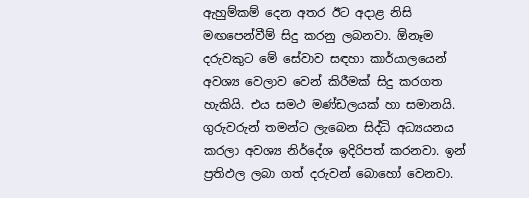ඇහුම්කම් දෙන අතර ඊට අදාළ නිසි මඟපෙන්වීම් සිදු කරනු ලබනවා. ඕනෑම දරුවකුට මේ සේවාව සඳහා කාර්යාලයෙන් අවශ්‍ය වෙලාව වෙන් කිරීමක් සිදු කරගත හැකියි. එය සමථ මණ්ඩලයක් හා සමානයි. ගුරුවරුන් තමන්ට ලැබෙන සිද්ධි අධ්‍යයනය කරලා අවශ්‍ය නිර්දේශ ඉදිරිපත් කරනවා. ඉන් ප්‍රතිඵල ලබා ගත් දරුවන් බොහෝ වෙනවා.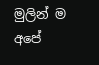මුලින් ම අපේ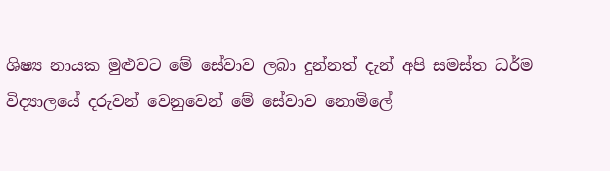ශිෂ්‍ය නායක මුළුවට මේ සේවාව ලබා දුන්නත් දැන් අපි සමස්ත ධර්ම විද්‍යාලයේ දරුවන් වෙනුවෙන් මේ සේවාව නොමිලේ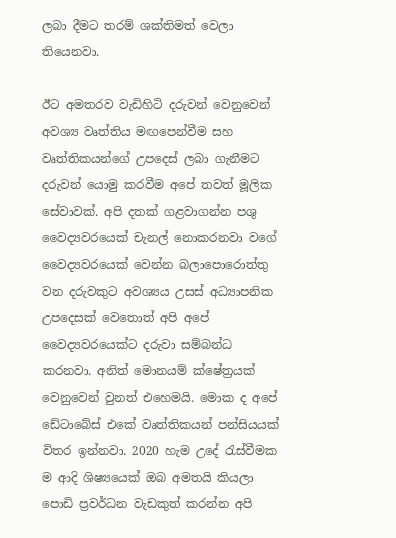ලබා දීමට තරම් ශක්තිමත් වෙලා තියෙනවා.

ඊට අමතරව වැඩිහිටි දරුවන් වෙනුවෙන් අවශ්‍ය වෘත්තිය මඟපෙන්වීම සහ වෘත්තිකයන්ගේ උපදෙස් ලබා ගැනීමට දරුවන් යොමු කරවීම අපේ තවත් මූලික සේවාවක්. අපි දතක් ගළවාගන්න පශු වෛද්‍යවරයෙක් චැනල් නොකරනවා වගේ වෛද්‍යවරයෙක් වෙන්න බලාපොරොත්තු වන දරුවකුට අවශ්‍යය උසස් අධ්‍යාපනික උපදෙසක් වෙතොත් අපි අපේ වෛද්‍යවරයෙක්ට දරුවා සම්බන්ධ කරනවා. අනිත් මොනයම් ක්ෂේත්‍රයක් වෙනුවෙන් වුනත් එහෙමයි. මොක ද අපේ ඩේටාබේස් එකේ වෘත්තිකයන් පන්සියයක් විතර ඉන්නවා. 2020 හැම උදේ රැස්වීමක ම ආදි ශිෂ්‍යයෙක් ඔබ අමතයි කියලා පොඩි ප්‍රවර්ධන වැඩකුත් කරන්න අපි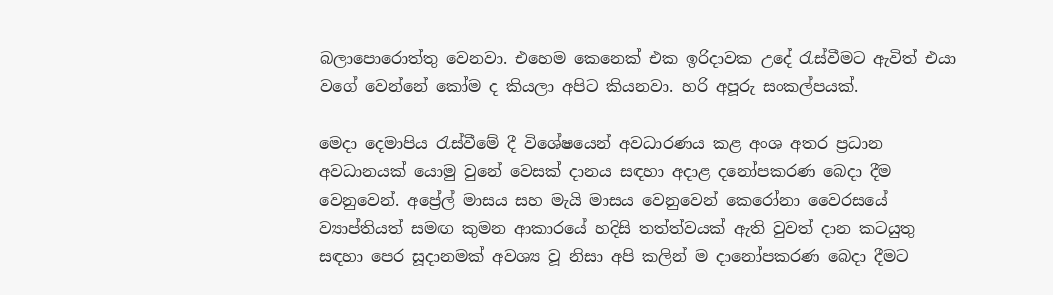බලාපොරොත්තු වෙනවා. එහෙම කෙනෙක් එක ඉරිදාවක උදේ රැස්වීමට ඇවිත් එයා වගේ වෙන්නේ කෝම ද කියලා අපිට කියනවා. හරි අපූරු සංකල්පයක්.

මෙදා දෙමාපිය රැස්වීමේ දී විශේෂයෙන් අවධාරණය කළ අංශ අතර ප්‍රධාන අවධානයක් යොමු වුනේ වෙසක් දානය සඳහා අදාළ දනෝපකරණ බෙදා දීම වෙනුවෙන්. අප්‍රේල් මාසය සහ මැයි මාසය වෙනුවෙන් කෙරෝනා වෛරසයේ ව්‍යාප්තියත් සමඟ කුමන ආකාරයේ හදිසි තත්ත්වයක් ඇති වුවත් දාන කටයුතු සඳහා පෙර සූදානමක් අවශ්‍ය වූ නිසා අපි කලින් ම දානෝපකරණ බෙදා දීමට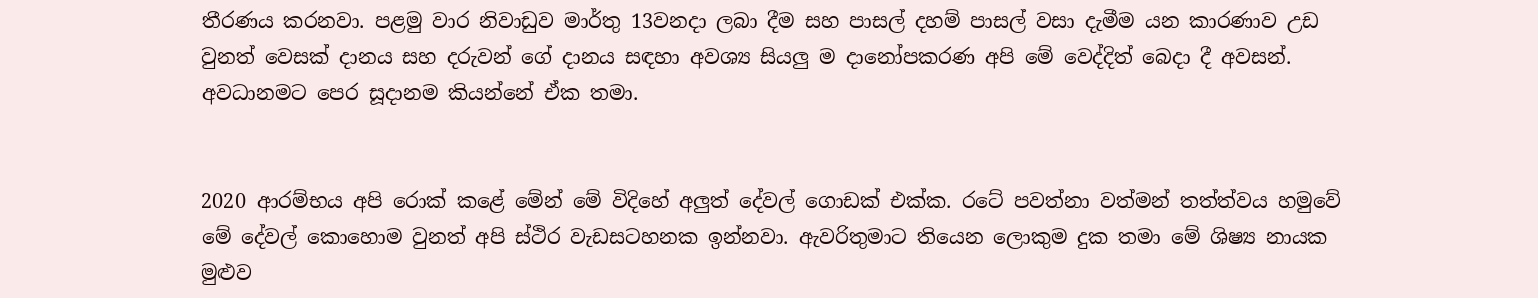තීරණය කරනවා. පළමු වාර නිවාඩුව මාර්තු 13වනදා ලබා දීම සහ පාසල් දහම් පාසල් වසා දැමීම යන කාරණාව උඩ වුනත් වෙසක් දානය සහ දරුවන් ගේ දානය සඳහා අවශ්‍ය සියලු ම දානෝපකරණ අපි මේ වෙද්දිත් බෙදා දී අවසන්. අවධානමට පෙර සූදානම කියන්නේ ඒක තමා.


2020 ආරම්භය අපි රොක් කළේ මේන් මේ විදිහේ අලුත් දේවල් ගොඩක් එක්ක. රටේ පවත්නා වත්මන් තත්ත්වය හමුවේ මේ දේවල් කොහොම වුනත් අපි ස්ථිර වැඩසටහනක ඉන්නවා. ඇවරිතුමාට තියෙන ලොකුම දුක තමා මේ ශිෂ්‍ය නායක මුළුව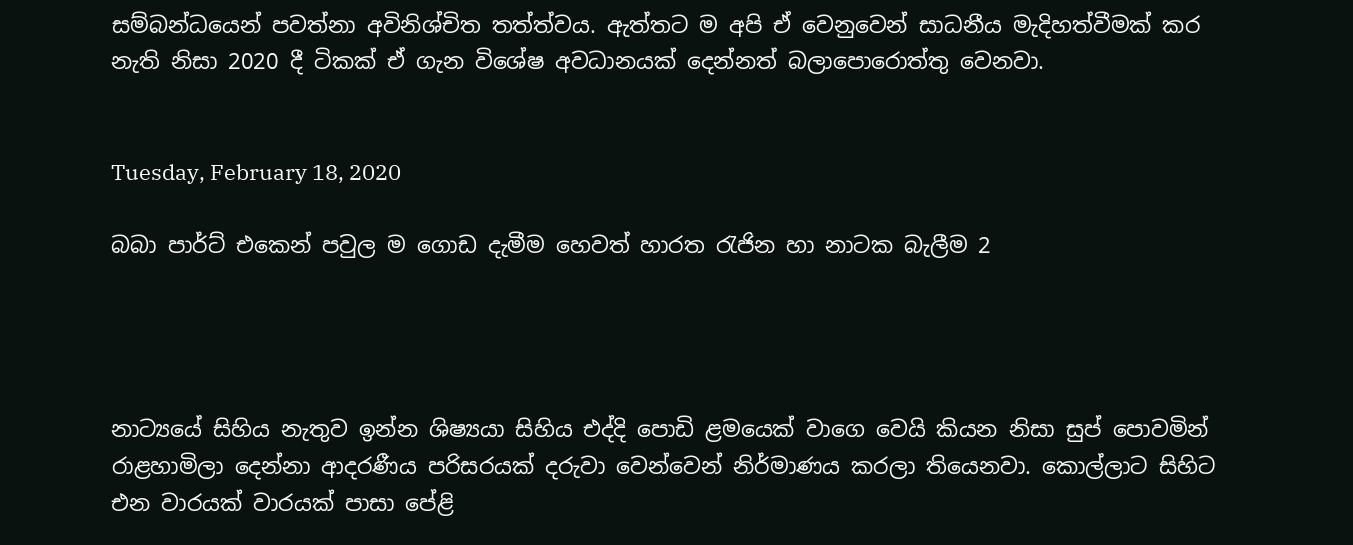සම්බන්ධයෙන් පවත්නා අවිනිශ්චිත තත්ත්වය. ඇත්තට ම අපි ඒ වෙනුවෙන් සාධනීය මැදිහත්වීමක් කර නැති නිසා 2020 දී ටිකක් ඒ ගැන විශේෂ අවධානයක් දෙන්නත් බලාපොරොත්තු වෙනවා.


Tuesday, February 18, 2020

බබා පාර්ට් එකෙන් පවුල ම ගොඩ දැමීම හෙවත් හාරත රැජින හා නාටක බැලීම 2




නාට්‍යයේ සිහිය නැතුව ඉන්න ශිෂ්‍යයා සිහිය එද්දි පොඩි ළමයෙක් වාගෙ වෙයි කියන නිසා සුප් පොවමින් රාළහාමිලා දෙන්නා ආදරණීය පරිසරයක් දරුවා වෙන්වෙන් නිර්මාණය කරලා තියෙනවා. කොල්ලාට සිහිට එන වාරයක් වාරයක් පාසා පේළි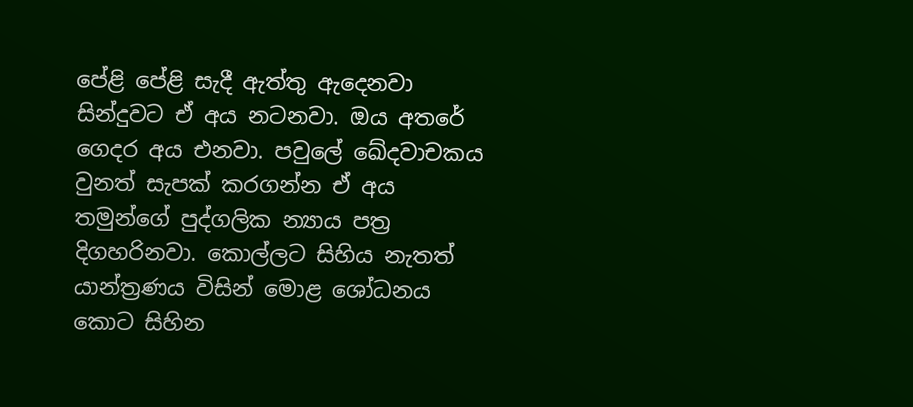පේළි පේළි සැදී ඇත්තු ඇදෙනවා සින්දුවට ඒ අය නටනවා. ඔය අතරේ ගෙදර අය එනවා. පවුලේ ඛේදවාචකය වුනත් සැපක් කරගන්න ඒ අය තමුන්ගේ පුද්ගලික න්‍යාය පත්‍ර දිගහරිනවා. කොල්ලට සිහිය නැතත් යාන්ත්‍රණය විසින් මොළ ශෝධනය කොට සිහින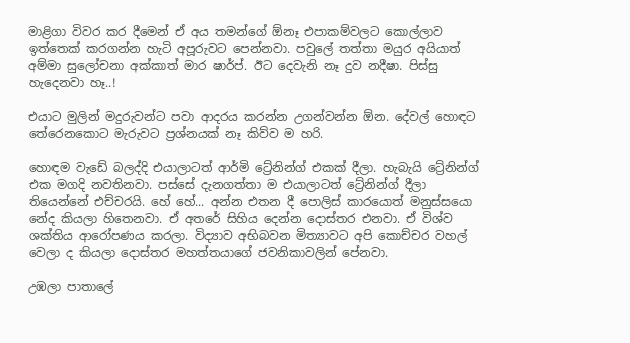මාළිගා විවර කර දීමෙන් ඒ අය තමන්ගේ ඕනෑ එපාකම්වලට කොල්ලාව ඉත්තෙක් කරගන්න හැටි අපූරුවට පෙන්නවා. පවුලේ තත්තා මයුර අයියාත් අම්මා සුලෝචනා අක්කාත් මාර ෂාර්ප්. ඊට දෙවැනි නෑ දුව නදීෂා. පිස්සු හැදෙනවා හෑ..!

එයාට මුලින් මදුරුවන්ට පවා ආදරය කරන්න උගන්වන්න ඕන. දේවල් හොඳට තේරෙනකොට මැරුවට ප්‍රශ්නයක් නෑ කිව්ව ම හරි.

හොඳම වැඩේ බලද්දි එයාලාටත් ආර්මි ට්‍රේනින්ග් එකක් දීලා. හැබැයි ට්‍රේනින්ග් එක මගදි නවතිනවා. පස්සේ දැනගත්තා ම එයාලාටත් ට්‍රේනින්ග් දීලා තියෙන්නේ එච්චරයි. හේ හේ... අන්න එතන දී පොලිස් කාරයොත් මනුස්සයො නේද කියලා හිතෙනවා. ඒ අතරේ සිහිය දෙන්න දොස්තර එනවා. ඒ විශ්ව ශක්තිය ආරෝපණය කරලා. විද්‍යාව අභිබවන මිත්‍යාවට අපි කොච්චර වහල් වෙලා ද කියලා දොස්තර මහත්තයාගේ ජවනිකාවලින් පේනවා.

උඹලා පාතාලේ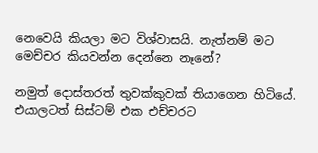නෙවෙයි කියලා මට විශ්වාසයි. නැත්නම් මට මෙච්චර කියවන්න දෙන්නෙ නෑනේ?

නමුත් දොස්තරත් තුවක්කුවක් තියාගෙන හිටියේ. එයාලටත් සිස්ටම් එක එච්චරට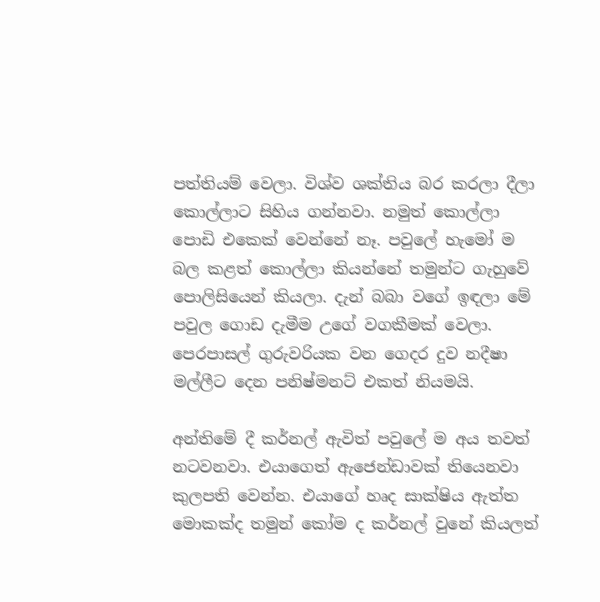පත්තියම් වෙලා. විශ්ව ශක්තිය බර කරලා දීලා කොල්ලාට සිහිය ගන්නවා. නමුත් කොල්ලා පොඩි එකෙක් වෙන්නේ නෑ. පවුලේ හැමෝ ම බල කළත් කොල්ලා කියන්නේ තමුන්ට ගැහුවේ පොලිසියෙන් කියලා. දැන් බබා වගේ ඉඳලා මේ පවුල ගොඩ දැමීම උගේ වගකීමක් වෙලා. පෙරපාසල් ගුරුවරියක වන ගෙදර දුව නදීෂා මල්ලීට දෙන පනිෂ්මනට් එකත් නියමයි.

අන්තිමේ දී කර්නල් ඇවිත් පවුලේ ම අය තවත් නටවනවා. එයාගෙත් ඇජෙන්ඩාවක් තියෙනවා කුලපති වෙන්න. එයාගේ හෘද සාක්ෂිය ඇත්ත මොකක්ද තමුන් කෝම ද කර්නල් වුනේ කියලත්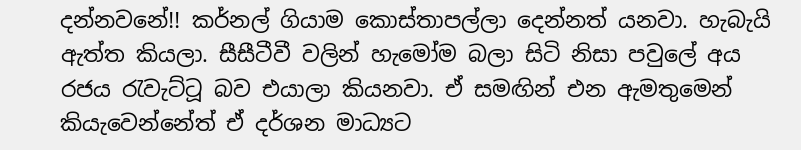දන්නවනේ!! කර්නල් ගියාම කොස්තාපල්ලා දෙන්නත් යනවා. හැබැයි ඇත්ත කියලා. සීසීටීවී වලින් හැමෝම බලා සිටි නිසා පවුලේ අය රජය රැවැට්ටූ බව එයාලා කියනවා. ඒ සමඟින් එන ඇමතුමෙන් කියැවෙන්නේත් ඒ දර්ශන මාධ්‍යට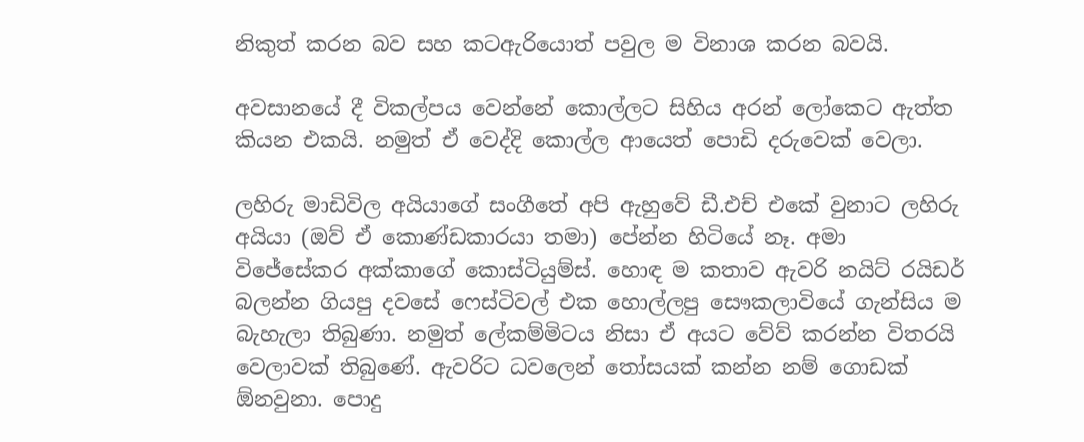නිකුත් කරන බව සහ කටඇරියොත් පවුල ම විනාශ කරන බවයි.

අවසානයේ දී විකල්පය වෙන්නේ කොල්ලට සිහිය අරන් ලෝකෙට ඇත්ත කියන එකයි. නමුත් ඒ වෙද්දි කොල්ල ආයෙත් පොඩි දරුවෙක් වෙලා.

ලහිරු මාඩිවිල අයියාගේ සංගීතේ අපි ඇහුවේ ඩී.එච් එකේ වුනාට ලහිරු අයියා (ඔව් ඒ කොණ්ඩකාරයා තමා) පේන්න හිටියේ නෑ. අමා විජේසේකර අක්කාගේ කොස්ටියුම්ස්. හොඳ ම කතාව ඇවරි නයිට් රයිඩර් බලන්න ගියපු දවසේ ෆෙස්ටිවල් එක හොල්ලපු සෞකලාවියේ ගැන්සිය ම බැහැලා තිබුණා. නමුත් ලේකම්මිටය නිසා ඒ අයට වේව් කරන්න විතරයි වෙලාවක් තිබුණේ. ඇවරිට ධවලෙන් තෝසයක් කන්න නම් ගොඩක් ඕනවුනා. පොදු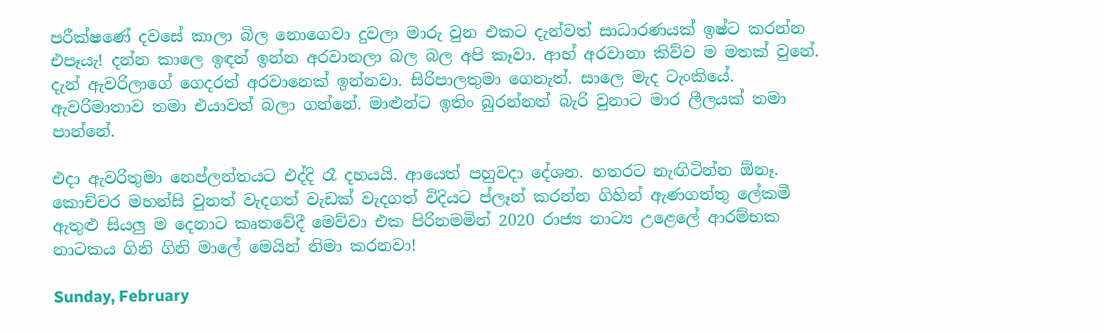පරීක්ෂණේ දවසේ කාලා බිල නොගෙවා දුවලා මාරු වුන එකට දැන්වත් සාධාරණයක් ඉෂ්ට කරන්න එපෑයැ! දන්න කාලෙ ඉඳන් ඉන්න අරවානලා බල බල අපි කෑවා. ආහ් අරවානා කිව්ව ම මතක් වුනේ. දැන් ඇවරිලාගේ ගෙදරත් අරවානෙක් ඉන්නවා. සිරිපාලතුමා ගෙනැත්. සාලෙ මැද ටැංකියේ. ඇවරිමාතාව තමා එයාවත් බලා ගන්නේ. මාළුන්ට ඉතිං බුරන්නත් බැරි වුනාට මාර ලීලයක් තමා පාන්නේ.

එදා ඇවරිතුමා නෙප්ලන්තයට එද්දි රෑ දහයයි. ආයෙත් පහුවදා දේශන. හතරට නැඟිටින්න ඕනෑ. කොච්චර මහන්සි වුනත් වැදගත් වැඩක් වැදගත් විදියට ප්ලෑන් කරන්න ගිහින් ඇණගත්තු ලේකමී ඇතුළු සියලු ම දෙනාට කෘතවේදී මෙව්වා එක පිරිනමමින් 2020 රාජ්‍ය නාට්‍ය උළෙලේ ආරම්භක නාටකය ගිනි ගිනි මාලේ මෙයින් නිමා කරනවා!

Sunday, February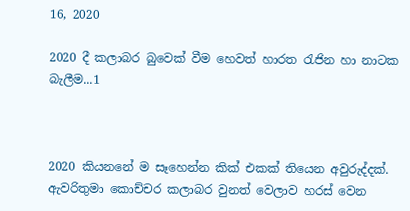16, 2020

2020 දී කලාබර බුවෙක් වීම හෙවත් හාරත රැජින හා නාටක බැලීම...1



2020 කියනනේ ම සෑහෙන්න කික් එකක් තියෙන අවුරුද්දක්. ඇවරිතුමා කොච්චර කලාබර වුනත් වෙලාව හරස් වෙන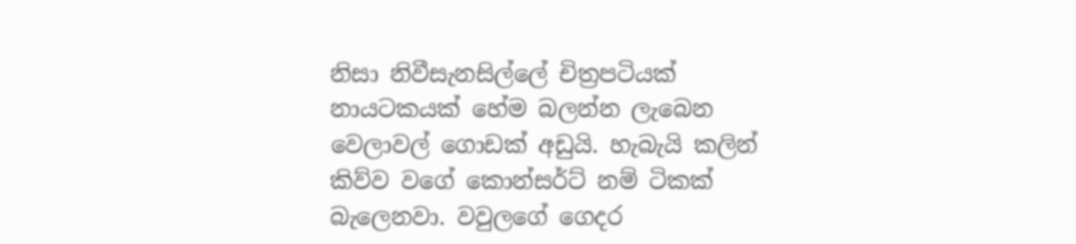නිසා නිවීසැනසිල්ලේ චිත්‍රපටියක් නායටකයක් හේම බලන්න ලැබෙන වෙලාවල් ගොඩක් අඩුයි. හැබැයි කලින් කිව්ව වගේ කොන්සර්ට් නම් ටිකක් බැලෙනවා. වවුලගේ ගෙදර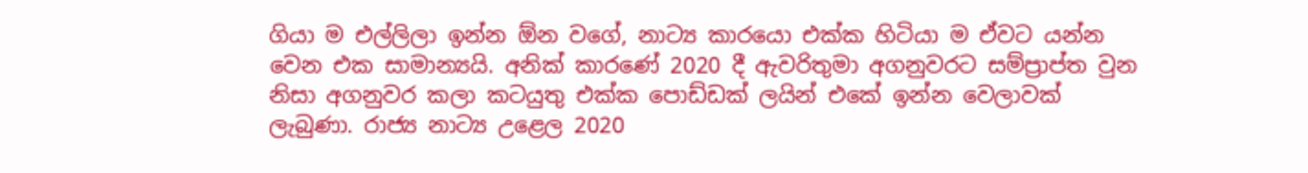ගියා ම එල්ලිලා ඉන්න ඕන වගේ, නාට්‍ය කාරයො එක්ක හිටියා ම ඒවට යන්න වෙන එක සාමාන්‍යයි. අනික් කාරණේ 2020 දී ඇවරිතුමා අගනුවරට සම්ප්‍රාප්ත වුන නිසා අගනුවර කලා කටයුතු එක්ක පොඩ්ඩක් ලයින් එකේ ඉන්න වෙලාවක් ලැබුණා. රාජ්‍ය නාට්‍ය උළෙල 2020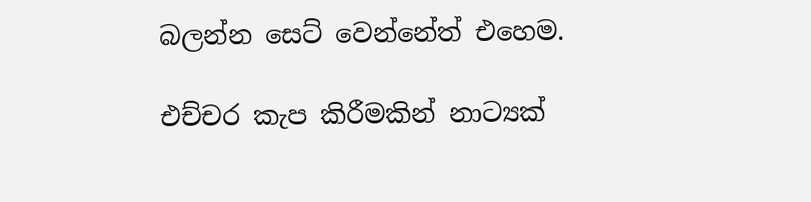බලන්න සෙට් වෙන්නේත් එහෙම.

එච්චර කැප කිරීමකින් නාට්‍යක්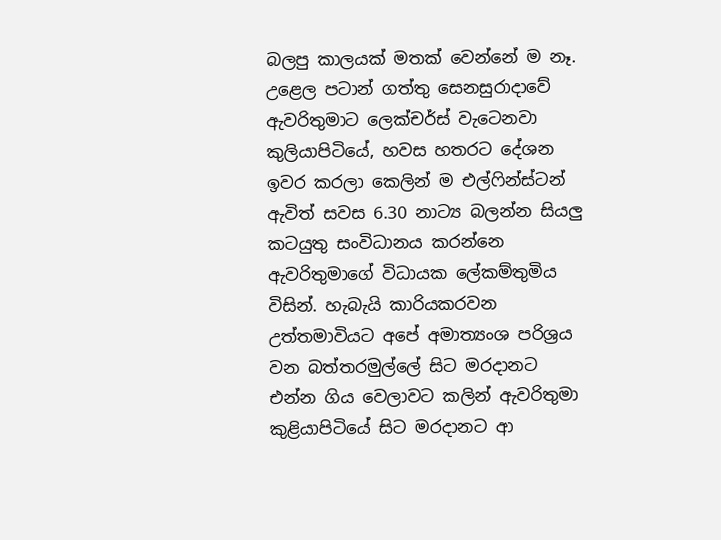බලපු කාලයක් මතක් වෙන්නේ ම නෑ. උළෙල පටාන් ගත්තු සෙනසුරාදාවේ ඇවරිතුමාට ලෙක්චර්ස් වැටෙනවා කුලියාපිටියේ, හවස හතරට දේශන ඉවර කරලා කෙලින් ම එල්ෆින්ස්ටන් ඇවිත් සවස 6.30 නාට්‍ය බලන්න සියලු කටයුතු සංවිධානය කරන්නෙ ඇවරිතුමාගේ විධායක ලේකම්තුමිය විසින්. හැබැයි කාරියකරවන උත්තමාවියට අපේ අමාත්‍යංශ පරිශ්‍රය වන බත්තරමුල්ලේ සිට මරදානට එන්න ගිය වෙලාවට කලින් ඇවරිතුමා කුළියාපිටියේ සිට මරදානට ආ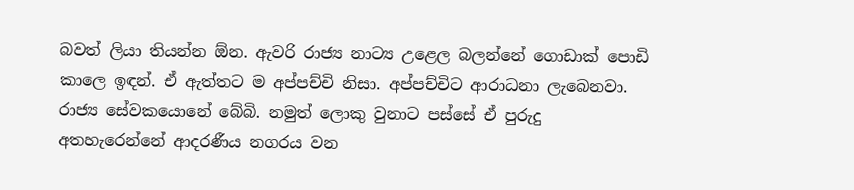බවත් ලියා තියන්න ඕන. ඇවරි රාජ්‍ය නාට්‍ය උළෙල බලන්නේ ගොඩාක් පොඩි කාලෙ ඉඳන්. ඒ ඇත්තට ම අප්පච්චි නිසා. අප්පච්චිට ආරාධනා ලැබෙනවා. රාජ්‍ය සේවකයොනේ බේබි. නමුත් ලොකු වුනාට පස්සේ ඒ පුරුදු අතහැරෙන්නේ ආදරණීය නගරය වන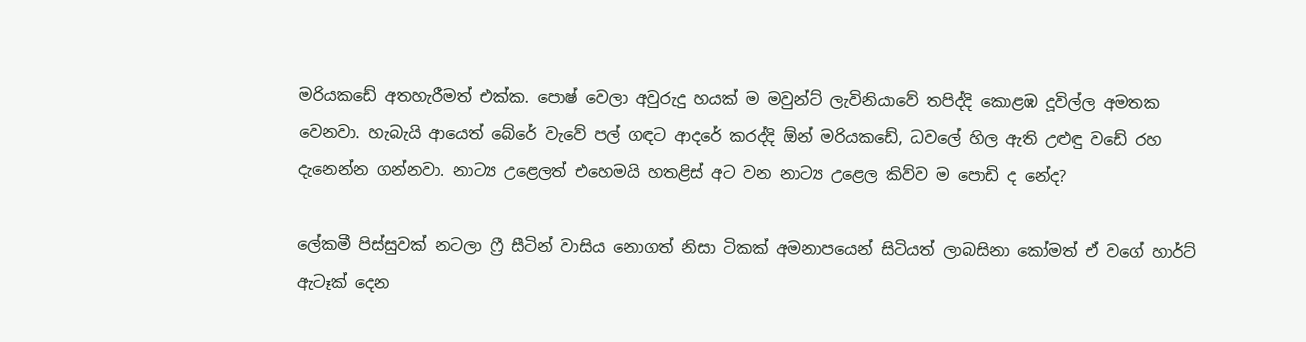මරියකඩේ අතහැරීමත් එක්ක. පොෂ් වෙලා අවුරුදු හයක් ම මවුන්ට් ලැවිනියාවේ තපිද්දි කොළඹ දූවිල්ල අමතක වෙනවා. හැබැයි ආයෙත් බේරේ වැවේ පල් ගඳට ආදරේ කරද්දි ඕන් මරියකඩේ, ධවලේ හිල ඇති උළුඳු වඩේ රහ දැනෙන්න ගන්නවා. නාට්‍ය උළෙලත් එහෙමයි හතළිස් අට වන නාට්‍ය උළෙල කිව්ව ම පොඩි ද නේද?

ලේකමී පිස්සුවක් නටලා ෆ්‍රී සීටින් වාසිය නොගත් නිසා ටිකක් අමනාපයෙන් සිටියත් ලාබසිනා කෝමත් ඒ වගේ හාර්ට් ඇටෑක් දෙන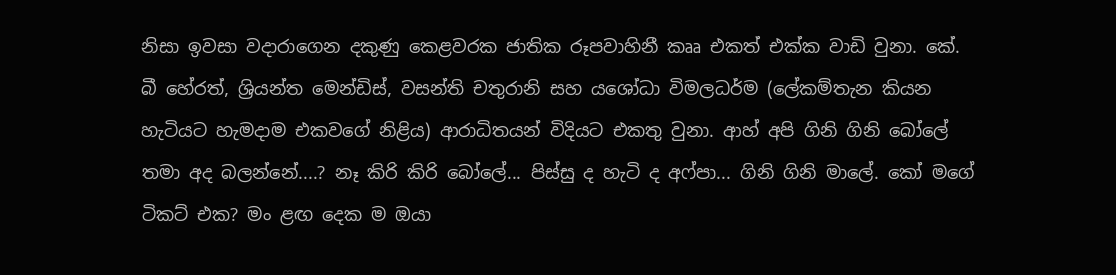නිසා ඉවසා වදාරාගෙන දකුණු කෙළවරක ජාතික රූපවාහිනී කෲ එකත් එක්ක වාඩි වුනා. කේ. බී හේරත්, ශ්‍රියන්ත මෙන්ඩිස්, වසන්ති චතුරානි සහ යශෝධා විමලධර්ම (ලේකම්තැන කියන හැටියට හැමදාම එකවගේ නිළිය) ආරාධිතයන් විදියට එකතු වුනා. ආහ් අපි ගිනි ගිනි බෝලේ තමා අද බලන්නේ....? නෑ කිරි කිරි බෝලේ... පිස්සු ද හැටි ද අෆ්පා... ගිනි ගිනි මාලේ. කෝ මගේ ටිකට් එක? මං ළඟ දෙක ම ඔයා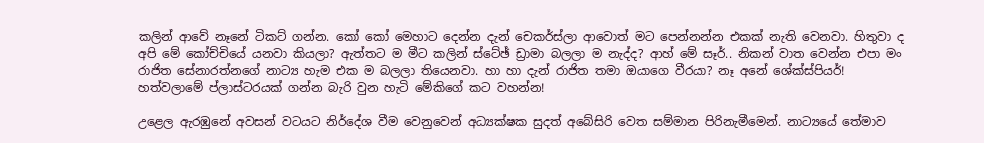කලින් ආවේ නෑනේ ටිකට් ගන්න. කෝ කෝ මෙහාට දෙන්න දැන් චෙකර්ස්ලා ආවොත් මට පෙන්නන්න එකක් නැති වෙනවා. හිතුවා ද අපි මේ කෝච්චියේ යනවා කියලා? ඇත්තට ම මීට කලින් ස්ටේඡ් ඩ්‍රාමා බලලා ම නැද්ද? ආහ් මේ සෑර්.. නිකන් වාත වෙන්න එපා මං රාජිත සේනාරත්නගේ නාට්‍ය හැම එක ම බලලා තියෙනවා. හා හා දැන් රාජිත තමා ඔයාගෙ වීරයා? නෑ අනේ ශේක්ස්පියර්! හත්වලාමේ ප්ලාස්ටරයක් ගන්න බැරි වුන හැටි මේකිගේ කට වහන්න!

උළෙල ඇරඹුනේ අවසන් වටයට නිර්දේශ වීම වෙනුවෙන් අධ්‍යක්ෂක සුදත් අබේසිරි වෙත සම්මාන පිරිනැමීමෙන්. නාට්‍යයේ තේමාව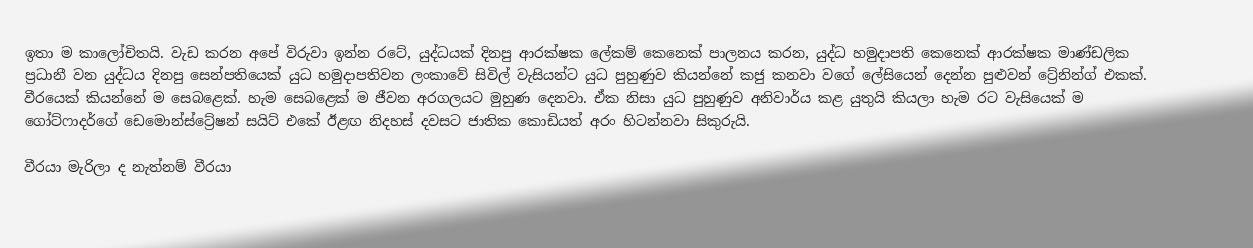ඉතා ම කාලෝචිතයි. වැඩ කරන අපේ විරුවා ඉන්න රටේ, යුද්ධයක් දිනපු ආරක්ෂක ලේකම් කෙනෙක් පාලනය කරන, යුද්ධ හමුදාපති කෙනෙක් ආරක්ෂක මාණ්ඩලික ප්‍රධානී වන යුද්ධය දිනපු සෙන්පතියෙක් යුධ හමුදාපතිවන ලංකාවේ සිවිල් වැසියන්ට යුධ පුහුණුව කියන්නේ කජු කනවා වගේ ලේසියෙන් දෙන්න පුළුවන් ට්‍රේනින්ග් එකක්. වීරයෙක් කියන්නේ ම සෙබළෙක්. හැම සෙබළෙක් ම ජීවන අරගලයට මුහුණ දෙනවා. ඒක නිසා යුධ පුහුණුව අනිවාර්ය කළ යුතුයි කියලා හැම රට වැසියෙක් ම ගෝට්ෆාදර්ගේ ඩෙමොන්ස්ට්‍රේෂන් සයිට් එකේ ඊළඟ නිදහස් දවසට ජාතික කොඩියත් අරං හිටන්නවා සිකුරුයි.

වීරයා මැරිලා ද නැත්නම් වීරයා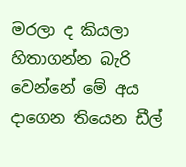මරලා ද කියලා හිතාගන්න බැරි වෙන්නේ මේ අය දාගෙන තියෙන ඩීල්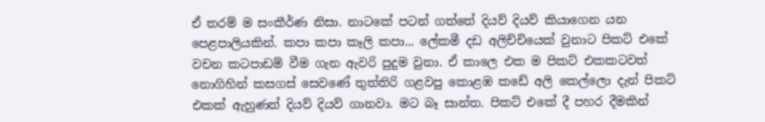ඒ තරම් ම සංකීර්ණ නිසා. නාටකේ පටන් ගත්තේ දියව් දියව් කියාගෙන යන පෙළපාලියකින්. කපා කපා කෑලි කපා... ලේකමී දඩ අලිච්චියෙක් වුනාට පිකට් එකේ වචන කටපාඩම් වීම ගැන ඇවරි පුදුම වුනා. ඒ කාලෙ එක ම පිකට් එකකටවත් නොගිහින් කසගස් සෙවණේ තුත්තිරි ගළවපු කොළඹ කඩේ අලි කෙල්ලො දැන් පිකට් එකක් ඇහුණත් දියව් දියව් ගානවා. මට බෑ සාන්ත. පිකට් එකේ දී පහර දීමකින්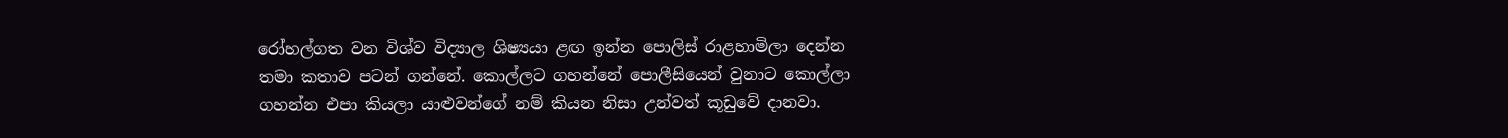රෝහල්ගත වන විශ්ව විද්‍යාල ශිෂ්‍යයා ළඟ ඉන්න පොලිස් රාළහාමිලා දෙන්න තමා කතාව පටන් ගන්නේ. කොල්ලට ගහන්නේ පොලීසියෙන් වුනාට කොල්ලා ගහන්න එපා කියලා යාළුවන්ගේ නම් කියන නිසා උන්වත් කූඩුවේ දානවා.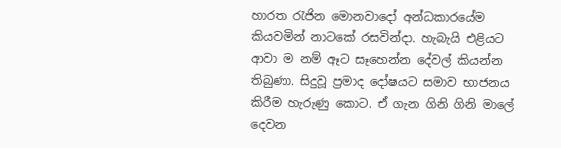හාරත රැජින මොනවාදෝ අන්ධකාරයේම කියවමින් නාටකේ රසවින්දා. හැබැයි එළියට ආවා ම නම් ඈට සෑහෙන්න දේවල් කියන්න තිබුණා. සිදුවූ ප්‍රමාද දෝෂයට සමාව භාජනය කිරීම හැරුණු කොට. ඒ ගැන ගිනි ගිනි මාලේ දෙවන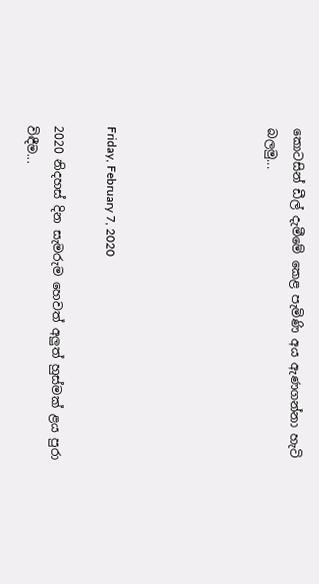කොටසින් ඩීල් දැමීමේ කෙළ පැමිණි අය ඇණගන්නා හැටි බලමු...





Friday, February 7, 2020

2020 නිදහස් දින සැමරුම හෙවත් අලුත් හුස්මක් ළය පුරා විඳීම...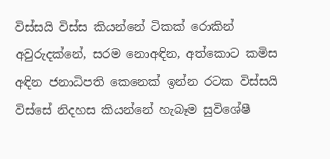විස්සයි විස්ස කියන්නේ ටිකක් රොකින් අවුරුදක්නේ, සරම නොඅඳින, අත්කොට කමිස අඳින ජනාධිපති කෙනෙක් ඉන්න රටක විස්සයි විස්සේ නිදහස කියන්නේ හැබෑම සුවිශේෂී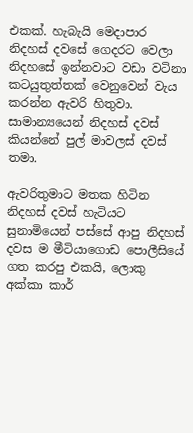එකක්. හැබැයි මෙදාපාර නිදහස් දවසේ ගෙදරට වෙලා නිදහසේ ඉන්නවාට වඩා වටිනා කටයුතුත්තක් වෙනුවෙන් වැය කරන්න ඇවරි හිතුවා. සාමාන්‍යයෙන් නිදහස් දවස් කියන්නේ පුල් මාවලස් දවස් තමා.

ඇවරිතුමාට මතක හිටින නිදහස් දවස් හැටියට සුනාමියෙන් පස්සේ ආපු නිදහස් දවස ම මීටියාගොඩ පොලීසියේ ගත කරපු එකයි, ලොකු අක්කා කාර්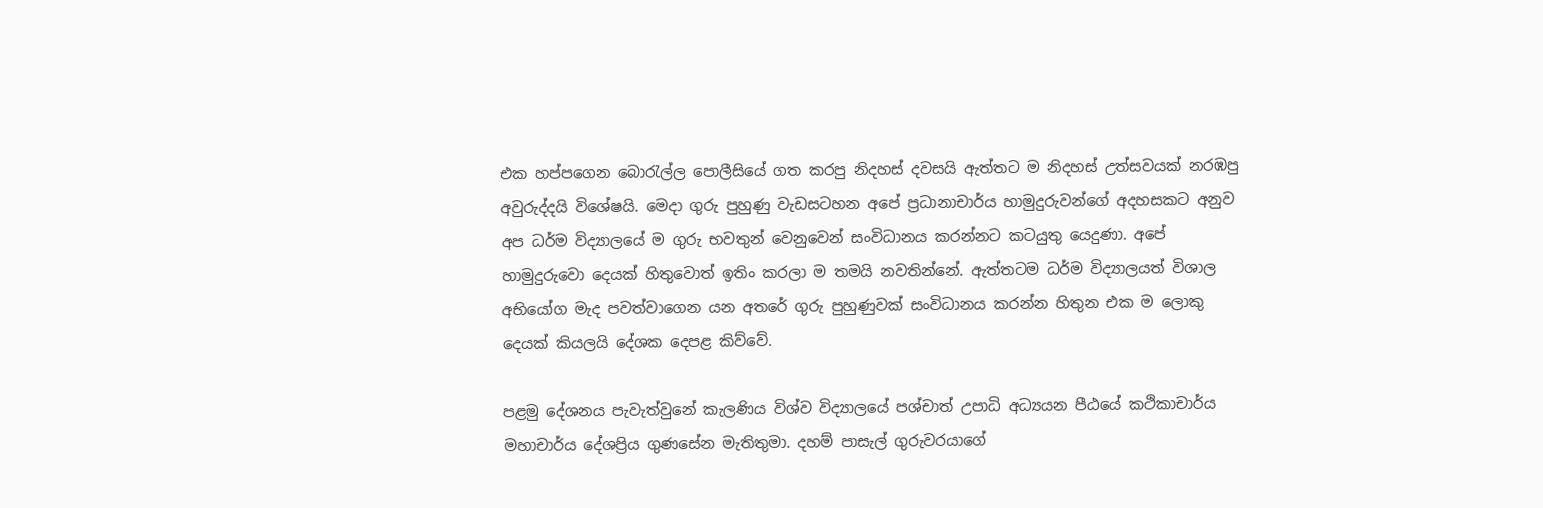එක හප්පගෙන බොරැල්ල පොලීසියේ ගත කරපු නිදහස් දවසයි ඇත්තට ම නිදහස් උත්සවයක් නරඹපු අවුරුද්දයි විශේෂයි. මෙදා ගුරු පුහුණු වැඩසටහන අපේ ප්‍රධානාචාර්ය හාමුදුරුවන්ගේ අදහසකට අනුව අප ධර්ම විද්‍යාලයේ ම ගුරු භවතුන් වෙනුවෙන් සංවිධානය කරන්නට කටයුතු යෙදුණා. අපේ හාමුදුරුවො දෙයක් හිතුවොත් ඉතිං කරලා ම තමයි නවතින්නේ. ඇත්තටම ධර්ම විද්‍යාලයත් විශාල අභියෝග මැද පවත්වාගෙන යන අතරේ ගුරු පුහුණුවක් සංවිධානය කරන්න හිතුන එක ම ලොකු දෙයක් කියලයි දේශක දෙපළ කිව්වේ.

පළමු දේශනය පැවැත්වුනේ කැලණිය විශ්ව විද්‍යාලයේ පශ්චාත් උපාධි අධ්‍යයන පීඨයේ කථිකාචාර්ය මහාචාර්ය දේශප්‍රිය ගුණසේන මැතිතුමා. දහම් පාසැල් ගුරුවරයාගේ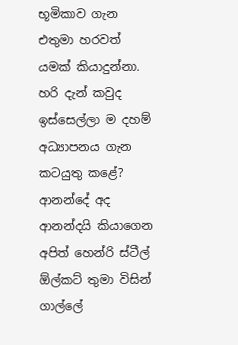භූමිකාව ගැන එතුමා හරවත් යමක් කියාදුන්නා. හරි දැන් කවුද ඉස්සෙල්ලා ම දහම් අධ්‍යාපනය ගැන කටයුතු කළේ? ආනන්දේ අද ආනන්දයි කියාගෙන අපිත් හෙන්රි ස්ටීල් ඕල්කට් තුමා විසින් ගාල්ලේ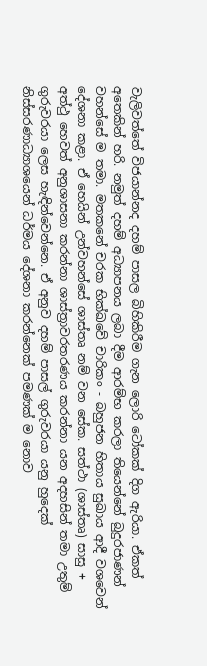වැලිවත්තේ විජයාන්නද දහම් පාසල බිහිකිරීම ගැන ලොරි ටෝකක් දිග ඇරියා. ඒකත් අතෙකින් හරි. නමුත් දහම් අධ්‍යාපනය ලබා දීම ආරම්භ කරලා තියෙන්නේ බුදුරජාණන් වහන්සේ ම තමා. මතකනේ චරක භික්ඛවේ චාරිකං - බහුජන හිතාය සුඛාය ආදී වශවෙන් දේශනා කළා. ඒ ‍හෙයින් උන්වහන්සේ ශාස්තෘ නම් වන සේක. සත්ථා (ශාස්තෘ) සාසු + අත්ථු හෙවත් අනුශාසනා කරන්නා ශාස්ත්‍රාවරතරණය කරන්නා යන අදහසින් තමා උතුම් ගුරුවරයා ලෙස හැඳින්වෙන්නෙ. ඒ අනුව දහම් පාසල් ගුරුවරයා යනු හුදෙක් නිස්සරණාධ්‍යාශයෙන් ධර්මය දේශනා කරන්නෙක් පමණක් ම නොව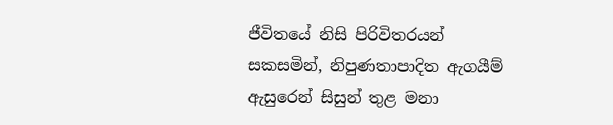ජීවිතයේ නිසි පිරිවිතරයන් සකසමින්, නිපුණතාපාදිත ඇගයීම් ඇසුරෙන් සිසුන් තුළ මනා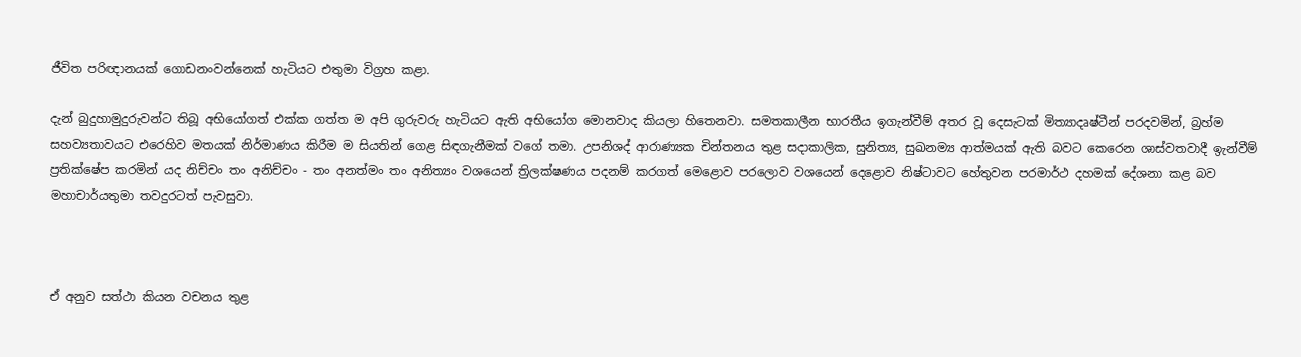ජීවිත පරිඥානයක් ගොඩනංවන්නෙක් හැටියට එතුමා විග්‍රහ කළා.

දැන් බුදුහාමුදුරුවන්ට තිබූ අභියෝගත් එක්ක ගත්ත ම අපි ගුරුවරු හැටියට ඇති අභියෝග මොනවාද කියලා හිතෙනවා. සමතකාලීන භාරතීය ඉගැන්වීම් අතර වූ දෙසැටක් මිත්‍යාදෘෂ්ටීන් පරදවමින්, බ්‍රහ්ම සහව්‍යතාවයට එරෙහිව මතයක් නිර්මාණය කිරීම ම සියතින් ගෙළ සිඳගැනීමක් වගේ තමා. උපනිශද් ආරාණ්‍යක චින්තනය තුළ සදාකාලික, සුනිත්‍ය, සුඛනම්‍ය ආත්මයක් ඇති බවට කෙරෙන ශාස්වතවාදී ඉැන්වීම් ප්‍රතික්ෂේප කරමින් යද නිච්චං තං අනිච්චං - තං අනත්මං තං අනිත්‍යං වශයෙන් ත්‍රිලක්ෂණය පදනම් කරගත් මෙළොව පරලොව වශයෙන් දෙළොව නිෂ්ටාවට හේතුවන පරමාර්ථ දහමක් දේශනා කළ බව මහාචාර්යතුමා තවදුරටත් පැවසුවා.



ඒ අනුව සත්ථා කියන වචනය තුළ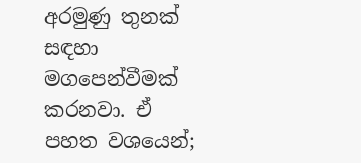අරමුණු තුනක් සඳහා මගපෙන්වීමක් කරනවා. ඒ පහත වශයෙන්;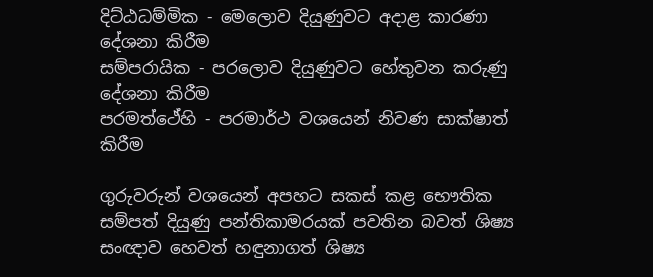දිට්ඨධම්මික - මෙලොව දියුණුවට අදාළ කාරණා දේශනා කිරීම
සම්පරායික - පරලොව දියුණුවට හේතුවන කරුණු දේශනා කිරීම
පරමත්ථේහි - පරමාර්ථ වශයෙන් නිවණ සාක්ෂාත් කිරීම

ගුරුවරුන් වශයෙන් අපහට සකස් කළ භෞතික සම්පත් දියුණු පන්තිකාමරයක් පවතින බවත් ශිෂ්‍ය සංඥාව හෙවත් හඳුනාගත් ශිෂ්‍ය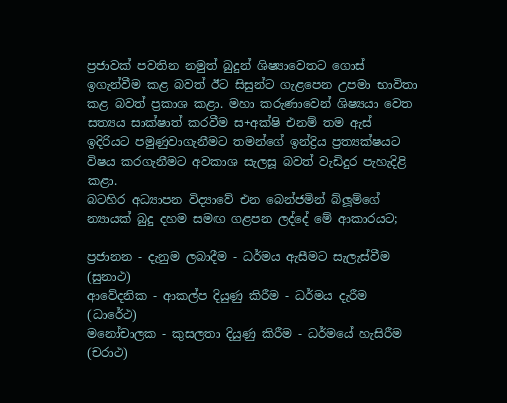ප්‍රජාවක් පවතින නමුත් බුදුන් ශිෂ්‍යාවෙතට ගොස් ඉගැන්වීම කළ බවත් ඊට සිසුන්ට ගැළපෙන උපමා භාවිතා කළ බවත් ප්‍රකාශ කළා. මහා කරුණාවෙන් ශිෂ්‍යයා වෙත සත්‍යය සාක්ෂාත් කරවීම ස+අක්ෂි එනම් තම ඇස් ඉදිරියට පමුණුවාගැනීමට තමන්ගේ ඉන්ද්‍රිය ප්‍රත්‍යක්ෂයට විෂය කරගැනීමට අවකාශ සැලසූ බවත් වැඩිදුර පැහැදිළි කළා.
බටහිර අධ්‍යාපන විද්‍යාවේ එන බෙන්ජමින් බ්ලූම්ගේ න්‍යායක් බුදු දහම සමඟ ගළපන ලද්දේ මේ ආකාරයට;

ප්‍රජානන - දැනුම ලබාදීම - ධර්මය ඇසීමට සැලැස්වීම (සුනාථ)
ආවේදනික - ආකල්ප දියුණු කිරීම - ධර්මය දැරීම (ධාරේථ)
මනෝචාලක - කුසලතා දියුණු කිරීම - ධර්මයේ හැසිරීම (චරාථ)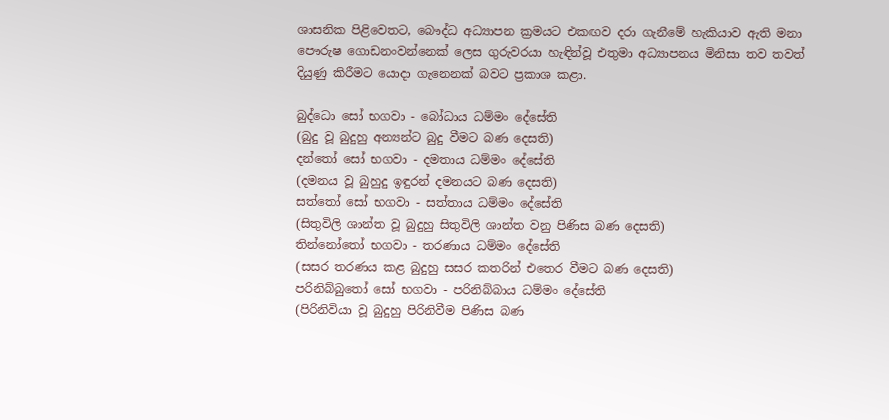ශාසනික පිළිවෙතට, බෞද්ධ අධ්‍යාපන ක්‍රමයට එකඟව දරා ගැනීමේ හැකියාව ඇති මනා පෞරුෂ ගොඩනංවන්නෙක් ලෙස ගුරුවරයා හැඳින්වූ එතුමා අධ්‍යාපනය මිනිසා තව තවත් දියුණු කිරීමට යොදා ගැනෙනක් බවට ප්‍රකාශ කළා.

බුද්ධො සෝ භගවා - බෝධාය ධම්මං දේසේති
(බුදු වූ බුදුහු අන්‍යන්ට බුදු වීමට බණ දෙසති)
දන්තෝ සෝ භගවා - දමතාය ධම්මං දේසේති
(දමනය වූ බුහුදු ඉඳුරන් දමනයට බණ දෙසති)
සත්තෝ සෝ භගවා - සත්තාය ධම්මං දේසේති
(සිතුවිලි ශාන්ත වූ බුදුහු සිතුවිලි ශාන්ත වනු පිණිස බණ දෙසති)
තින්නෝතෝ භගවා - තරණාය ධම්මං දේසේති
(සසර තරණය කළ බුදුහු සසර කතරින් එතෙර වීමට බණ දෙසති)
පරිනිබ්බුතෝ සෝ භගවා - පරිනිබ්බාය ධම්මං දේසේති
(පිරිනිවියා වූ බුදුහු පිරිනිවීම පිණිස බණ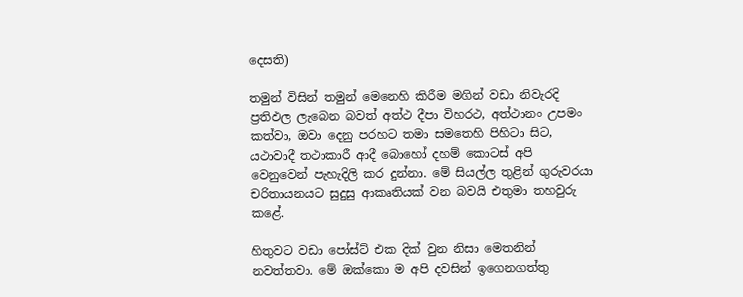දෙසති)

තමුන් විසින් තමුන් මෙනෙහි කිරීම මගින් වඩා නිවැරදි ප්‍රතිඵල ලැබෙන බවත් අත්ථ දීපා විහරථ, අත්ථානං උපමං කත්වා, ඔවා දෙනු පරහට තමා සමතෙහි පිහිටා සිට, යථාවාදී තථාකාරී ආදී බොහෝ දහම් කොටස් අපි වෙනුවෙන් පැහැදිලි කර දුන්නා. මේ සියල්ල තුළින් ගුරුවරයා චරිතායනයට සුදුසු ආකෘතියක් වන බවයි එතුමා තහවුරු කළේ.

හිතුවට වඩා පෝස්ට් එක දික් වුන නිසා මෙතනින් නවත්තවා. මේ ඔක්කො ම අපි දවසින් ඉගෙනගත්තු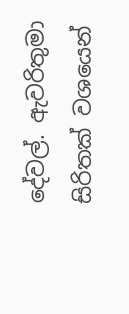දේවල්. ඇවරිතුමා සිරිතක් වශයෙන්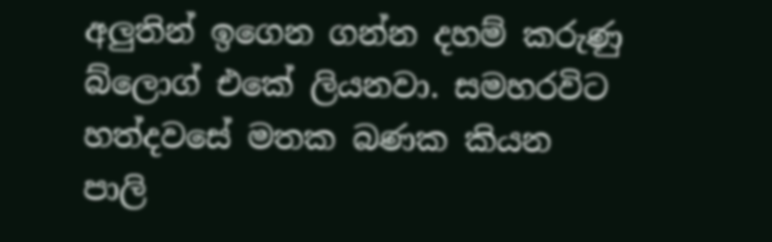අලුතින් ඉගෙන ගන්න දහම් කරුණු බ්ලොග් එකේ ලියනවා. සමහරවිට හත්දවසේ මතක බණක කියන පාලි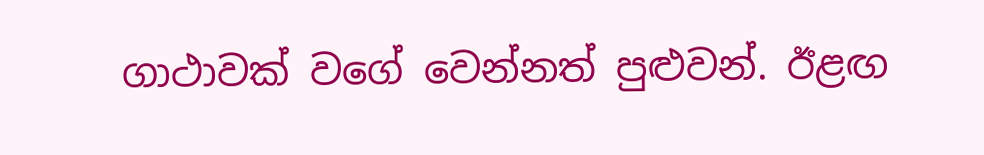ගාථාවක් වගේ වෙන්නත් පුළුවන්. ඊළඟ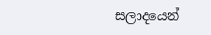සලාදයෙන්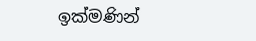ඉක්මණින්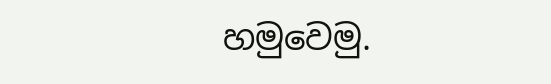හමුවෙමු.